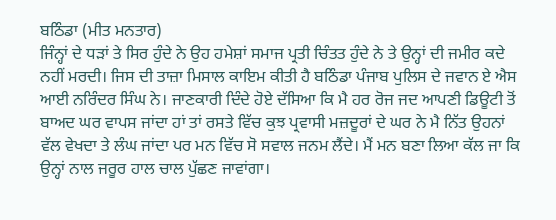ਬਠਿੰਡਾ (ਮੀਤ ਮਨਤਾਰ)
ਜਿੰਨ੍ਹਾਂ ਦੇ ਧੜਾਂ ਤੇ ਸਿਰ ਹੁੰਦੇ ਨੇ ਉਹ ਹਮੇਸ਼ਾਂ ਸਮਾਜ ਪ੍ਰਤੀ ਚਿੰਤਤ ਹੁੰਦੇ ਨੇ ਤੇ ਉਨ੍ਹਾਂ ਦੀ ਜਮੀਰ ਕਦੇ ਨਹੀਂ ਮਰਦੀ। ਜਿਸ ਦੀ ਤਾਜ਼ਾ ਮਿਸਾਲ ਕਾਇਮ ਕੀਤੀ ਹੈ ਬਠਿੰਡਾ ਪੰਜਾਬ ਪੁਲਿਸ ਦੇ ਜਵਾਨ ਏ ਐਸ ਆਈ ਨਰਿੰਦਰ ਸਿੰਘ ਨੇ। ਜਾਣਕਾਰੀ ਦਿੰਦੇ ਹੋਏ ਦੱਸਿਆ ਕਿ ਮੈ ਹਰ ਰੋਜ ਜਦ ਆਪਣੀ ਡਿਊਟੀ ਤੋਂ ਬਾਅਦ ਘਰ ਵਾਪਸ ਜਾਂਦਾ ਹਾਂ ਤਾਂ ਰਸਤੇ ਵਿੱਚ ਕੁਝ ਪ੍ਰਵਾਸੀ ਮਜ਼ਦੂਰਾਂ ਦੇ ਘਰ ਨੇ ਮੈ ਨਿੱਤ ਉਹਨਾਂ ਵੱਲ ਵੇਖਦਾ ਤੇ ਲੰਘ ਜਾਂਦਾ ਪਰ ਮਨ ਵਿੱਚ ਸੋ ਸਵਾਲ ਜਨਮ ਲੈਂਦੇ। ਮੈਂ ਮਨ ਬਣਾ ਲਿਆ ਕੱਲ ਜਾ ਕਿ ਉਨ੍ਹਾਂ ਨਾਲ ਜਰੂਰ ਹਾਲ ਚਾਲ ਪੁੱਛਣ ਜਾਵਾਂਗਾ।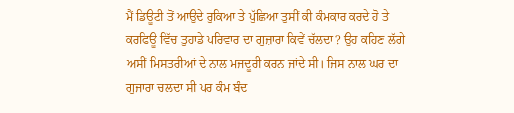ਮੈਂ ਡਿਊਟੀ ਤੋਂ ਆਉਦੇ ਰੁਕਿਆ ਤੇ ਪੁੱਛਿਆ ਤੁਸੀਂ ਕੀ ਕੰਮਕਾਰ ਕਰਦੇ ਹੋ ਤੇ ਕਰਫਿਊ ਵਿੱਚ ਤੁਹਾਡੇ ਪਰਿਵਾਰ ਦਾ ਗੁਜ਼ਾਰਾ ਕਿਵੇਂ ਚੱਲਦਾ? ਉਹ ਕਹਿਣ ਲੱਗੇ ਅਸੀਂ ਮਿਸਤਰੀਆਂ ਦੇ ਨਾਲ ਮਜਦੂਰੀ ਕਰਨ ਜਾਂਦੇ ਸੀ। ਜਿਸ ਨਾਲ ਘਰ ਦਾ ਗੁਜਾਰਾ ਚਲਦਾ ਸੀ ਪਰ ਕੰਮ ਬੰਦ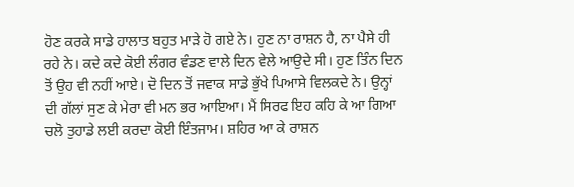ਹੋਣ ਕਰਕੇ ਸਾਡੇ ਹਾਲਾਤ ਬਹੁਤ ਮਾੜੇ ਹੋ ਗਏ ਨੇ। ਹੁਣ ਨਾ ਰਾਸ਼ਨ ਹੈ, ਨਾ ਪੈਸੇ ਹੀ ਰਹੇ ਨੇ। ਕਦੇ ਕਦੇ ਕੋਈ ਲੰਗਰ ਵੰਡਣ ਵਾਲੇ ਦਿਨ ਵੇਲੇ ਆਉਦੇ ਸੀ। ਹੁਣ ਤਿੰਨ ਦਿਨ ਤੋਂ ਉਹ ਵੀ ਨਹੀਂ ਆਏ। ਦੋ ਦਿਨ ਤੋਂ ਜਵਾਕ ਸਾਡੇ ਭੁੱਖੇ ਪਿਆਸੇ ਵਿਲਕਦੇ ਨੇ। ਉਨ੍ਹਾਂ ਦੀ ਗੱਲਾਂ ਸੁਣ ਕੇ ਮੇਰਾ ਵੀ ਮਨ ਭਰ ਆਇਆ। ਮੈਂ ਸਿਰਫ ਇਹ ਕਹਿ ਕੇ ਆ ਗਿਆ ਚਲੋ ਤੁਹਾਡੇ ਲਈ ਕਰਦਾ ਕੋਈ ਇੰਤਜਾਮ। ਸ਼ਹਿਰ ਆ ਕੇ ਰਾਸ਼ਨ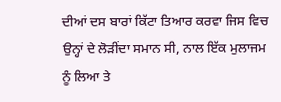ਦੀਆਂ ਦਸ ਬਾਰਾਂ ਕਿੱਟਾ ਤਿਆਰ ਕਰਵਾ ਜਿਸ ਵਿਚ ਉਨ੍ਹਾਂ ਦੇ ਲੋੜੀਂਦਾ ਸਮਾਨ ਸੀ, ਨਾਲ ਇੱਕ ਮੁਲਾਜਮ ਨੂੰ ਲਿਆ ਤੇ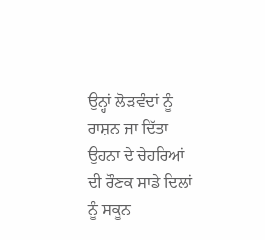ਉਨ੍ਹਾਂ ਲੋੜਵੰਦਾਂ ਨੂੰ ਰਾਸ਼ਨ ਜਾ ਦਿੱਤਾ ਉਹਨਾ ਦੇ ਚੇਹਰਿਆਂ ਦੀ ਰੌਣਕ ਸਾਡੇ ਦਿਲਾਂ ਨੂੰ ਸਕੂਨ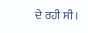ਦੇ ਰਹੀ ਸੀ।